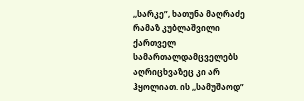,,სარკე”, ხათუნა მაღრაძე
რამაზ კუბლაშვილი ქართველ სამართალდამცველებს აღრიცხვაზეც კი არ ჰყოლიათ. ის ,,სამუშაოდ”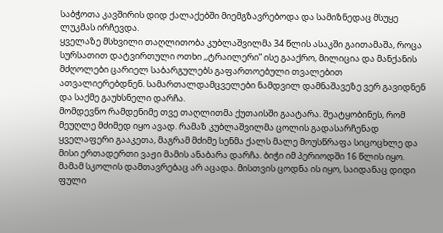საბჭოთა კავშირის დიდ ქალაქებში მიემგზავრებოდა და სამიზნედაც მსუყე ლუკმას ირჩევდა.
ყველაზე მსხვილი თაღლითობა კუბლაშვილმა 34 წლის ასაკში გაითამაშა, როცა სურსათით დატვირთული ოთხი ,,ტრაილერი” ისე გააქრო, მილიცია და მანქანის მძღოლები ცარიელ საბარგულებს გაფართოებული თვალებით ათვალიერებდნენ. სამართალდამცველები ნამდვილ დამნაშავეზე ვერ გავიდნენ და საქმე გაუხსნელი დარჩა.
მომდევნო რამდენიმე თვე თაღლითმა ქუთაისში გაატარა. შეატყობინეს, რომ მეუღლე მძიმედ იყო ავად. რამაზ კუბლაშვილმა ცოლის გადასარჩენად ყველაფერი გააკეთა, მაგრამ მძიმე სენმა ქალს მალე მოუსწრაფა სიცოცხლე და მისი ერთადერთი ვაჟი მამის ანაბარა დარჩა. ბიჭი იმ პერიოდში 16 წლის იყო. მამამ სკოლის დამთავრებაც არ აცადა. მისთვის ცოდნა ის იყო, საიდანაც დიდი ფული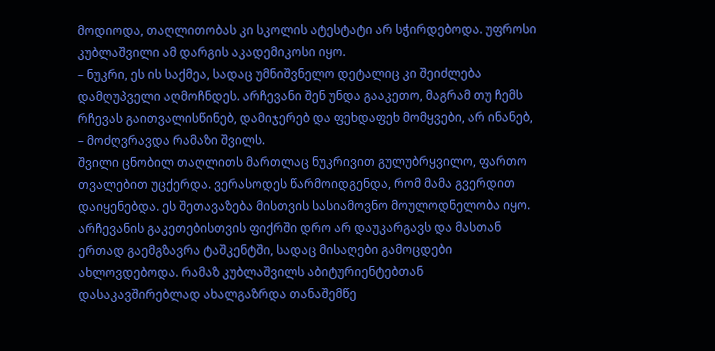მოდიოდა, თაღლითობას კი სკოლის ატესტატი არ სჭირდებოდა. უფროსი კუბლაშვილი ამ დარგის აკადემიკოსი იყო.
– ნუკრი, ეს ის საქმეა, სადაც უმნიშვნელო დეტალიც კი შეიძლება დამღუპველი აღმოჩნდეს. არჩევანი შენ უნდა გააკეთო, მაგრამ თუ ჩემს რჩევას გაითვალისწინებ, დამიჯერებ და ფეხდაფეხ მომყვები, არ ინანებ, – მოძღვრავდა რამაზი შვილს.
შვილი ცნობილ თაღლითს მართლაც ნუკრივით გულუბრყვილო, ფართო თვალებით უცქერდა. ვერასოდეს წარმოიდგენდა, რომ მამა გვერდით დაიყენებდა. ეს შეთავაზება მისთვის სასიამოვნო მოულოდნელობა იყო. არჩევანის გაკეთებისთვის ფიქრში დრო არ დაუკარგავს და მასთან ერთად გაემგზავრა ტაშკენტში, სადაც მისაღები გამოცდები ახლოვდებოდა. რამაზ კუბლაშვილს აბიტურიენტებთან დასაკავშირებლად ახალგაზრდა თანაშემწე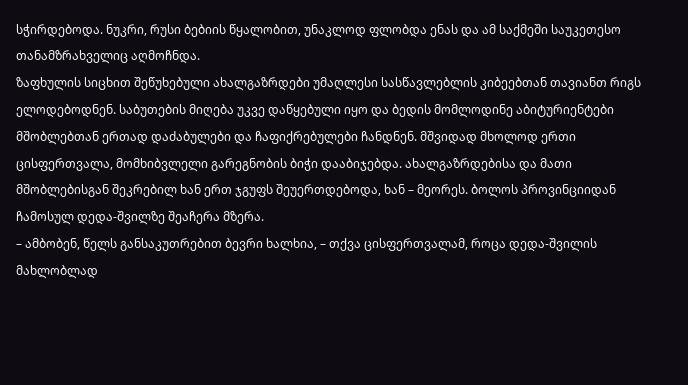სჭირდებოდა. ნუკრი, რუსი ბებიის წყალობით, უნაკლოდ ფლობდა ენას და ამ საქმეში საუკეთესო თანამზრახველიც აღმოჩნდა.
ზაფხულის სიცხით შეწუხებული ახალგაზრდები უმაღლესი სასწავლებლის კიბეებთან თავიანთ რიგს ელოდებოდნენ. საბუთების მიღება უკვე დაწყებული იყო და ბედის მომლოდინე აბიტურიენტები მშობლებთან ერთად დაძაბულები და ჩაფიქრებულები ჩანდნენ. მშვიდად მხოლოდ ერთი ცისფერთვალა, მომხიბვლელი გარეგნობის ბიჭი დააბიჯებდა. ახალგაზრდებისა და მათი მშობლებისგან შეკრებილ ხან ერთ ჯგუფს შეუერთდებოდა, ხან – მეორეს. ბოლოს პროვინციიდან ჩამოსულ დედა-შვილზე შეაჩერა მზერა.
– ამბობენ, წელს განსაკუთრებით ბევრი ხალხია, – თქვა ცისფერთვალამ, როცა დედა-შვილის მახლობლად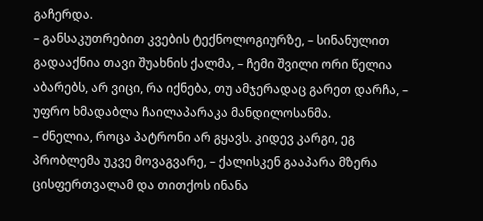გაჩერდა.
– განსაკუთრებით კვების ტექნოლოგიურზე, – სინანულით გადააქნია თავი შუახნის ქალმა, – ჩემი შვილი ორი წელია აბარებს, არ ვიცი, რა იქნება, თუ ამჯერადაც გარეთ დარჩა, – უფრო ხმადაბლა ჩაილაპარაკა მანდილოსანმა.
– ძნელია, როცა პატრონი არ გყავს. კიდევ კარგი, ეგ პრობლემა უკვე მოვაგვარე, – ქალისკენ გააპარა მზერა ცისფერთვალამ და თითქოს ინანა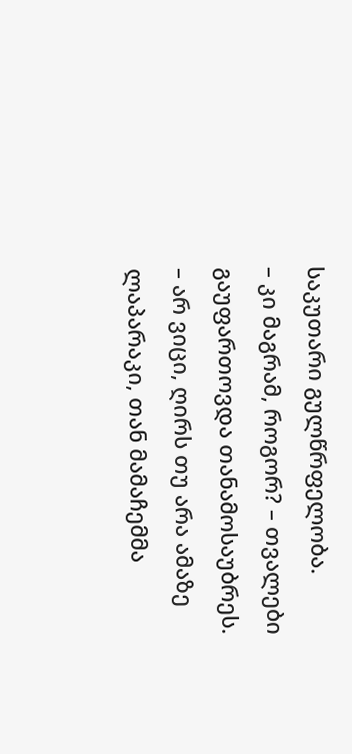საკუთარი გულწრფელობა.
– კი მაგრამ, როგორ? – თვალები გაუფართოვდა თანამოსაუბრეს.
– არ ვიცი, ღირს თუ არა ამაზე ლაპარაკი, თან მამაჩემმა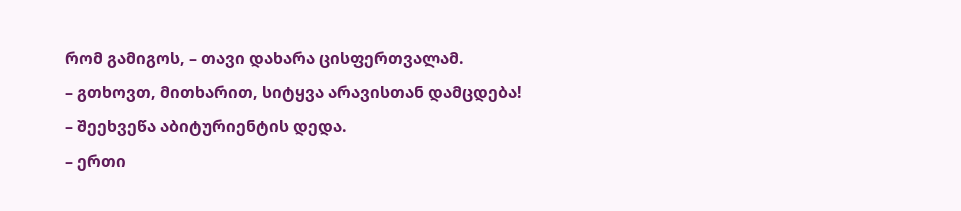რომ გამიგოს, – თავი დახარა ცისფერთვალამ.
– გთხოვთ, მითხარით, სიტყვა არავისთან დამცდება! – შეეხვეწა აბიტურიენტის დედა.
– ერთი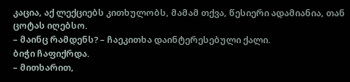კაცია, აქ ლექციებს კითხულობს, მამამ თქვა, წესიერი ადამიანია, თან ცოტას იღებსო.
– მაინც რამდენს? – ჩაეკითხა დაინტერესებული ქალი.
ბიჭი ჩაფიქრდა.
– მითხარით,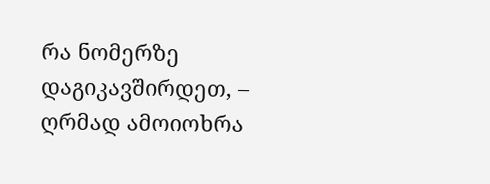რა ნომერზე დაგიკავშირდეთ, – ღრმად ამოიოხრა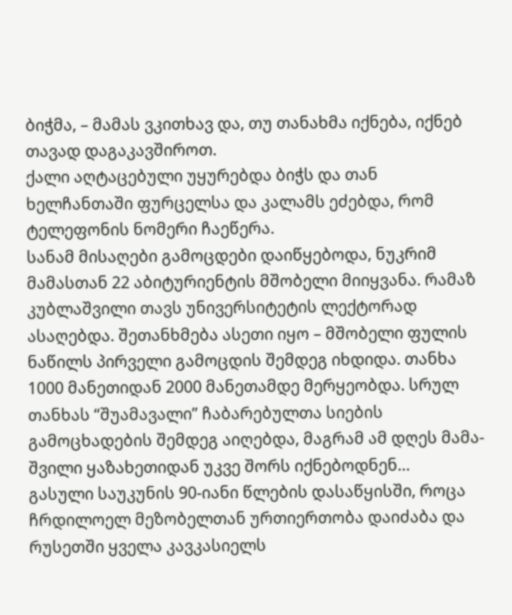ბიჭმა, – მამას ვკითხავ და, თუ თანახმა იქნება, იქნებ თავად დაგაკავშიროთ.
ქალი აღტაცებული უყურებდა ბიჭს და თან ხელჩანთაში ფურცელსა და კალამს ეძებდა, რომ ტელეფონის ნომერი ჩაეწერა.
სანამ მისაღები გამოცდები დაიწყებოდა, ნუკრიმ მამასთან 22 აბიტურიენტის მშობელი მიიყვანა. რამაზ კუბლაშვილი თავს უნივერსიტეტის ლექტორად ასაღებდა. შეთანხმება ასეთი იყო – მშობელი ფულის ნაწილს პირველი გამოცდის შემდეგ იხდიდა. თანხა 1000 მანეთიდან 2000 მანეთამდე მერყეობდა. სრულ თანხას “შუამავალი” ჩაბარებულთა სიების გამოცხადების შემდეგ აიღებდა, მაგრამ ამ დღეს მამა-შვილი ყაზახეთიდან უკვე შორს იქნებოდნენ…
გასული საუკუნის 90-იანი წლების დასაწყისში, როცა ჩრდილოელ მეზობელთან ურთიერთობა დაიძაბა და რუსეთში ყველა კავკასიელს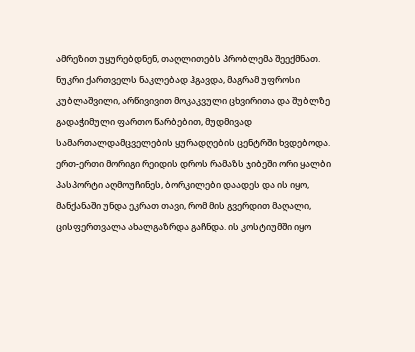ამრეზით უყურებდნენ, თაღლითებს პრობლემა შეექმნათ. ნუკრი ქართველს ნაკლებად ჰგავდა, მაგრამ უფროსი კუბლაშვილი, არწივივით მოკაკვული ცხვირითა და შუბლზე გადაჭიმული ფართო წარბებით, მუდმივად სამართალდამცველების ყურადღების ცენტრში ხვდებოდა. ერთ-ერთი მორიგი რეიდის დროს რამაზს ჯიბეში ორი ყალბი პასპორტი აღმოუჩინეს, ბორკილები დაადეს და ის იყო, მანქანაში უნდა ეკრათ თავი, რომ მის გვერდით მაღალი, ცისფერთვალა ახალგაზრდა გაჩნდა. ის კოსტიუმში იყო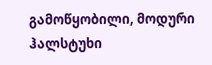გამოწყობილი, მოდური ჰალსტუხი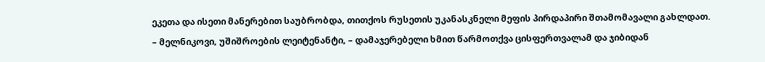ეკეთა და ისეთი მანერებით საუბრობდა, თითქოს რუსეთის უკანასკნელი მეფის პირდაპირი შთამომავალი გახლდათ.
– მელნიკოვი, უშიშროების ლეიტენანტი, – დამაჯერებელი ხმით წარმოთქვა ცისფერთვალამ და ჯიბიდან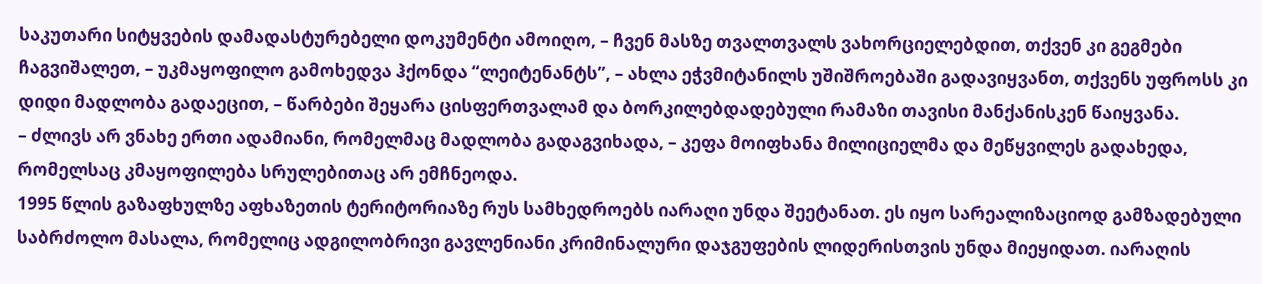საკუთარი სიტყვების დამადასტურებელი დოკუმენტი ამოიღო, – ჩვენ მასზე თვალთვალს ვახორციელებდით, თქვენ კი გეგმები ჩაგვიშალეთ, – უკმაყოფილო გამოხედვა ჰქონდა “ლეიტენანტს”, – ახლა ეჭვმიტანილს უშიშროებაში გადავიყვანთ, თქვენს უფროსს კი დიდი მადლობა გადაეცით, – წარბები შეყარა ცისფერთვალამ და ბორკილებდადებული რამაზი თავისი მანქანისკენ წაიყვანა.
– ძლივს არ ვნახე ერთი ადამიანი, რომელმაც მადლობა გადაგვიხადა, – კეფა მოიფხანა მილიციელმა და მეწყვილეს გადახედა, რომელსაც კმაყოფილება სრულებითაც არ ემჩნეოდა.
1995 წლის გაზაფხულზე აფხაზეთის ტერიტორიაზე რუს სამხედროებს იარაღი უნდა შეეტანათ. ეს იყო სარეალიზაციოდ გამზადებული საბრძოლო მასალა, რომელიც ადგილობრივი გავლენიანი კრიმინალური დაჯგუფების ლიდერისთვის უნდა მიეყიდათ. იარაღის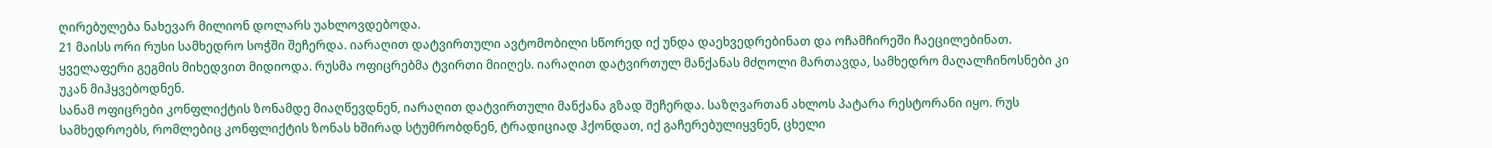ღირებულება ნახევარ მილიონ დოლარს უახლოვდებოდა.
21 მაისს ორი რუსი სამხედრო სოჭში შეჩერდა. იარაღით დატვირთული ავტომობილი სწორედ იქ უნდა დაეხვედრებინათ და ოჩამჩირეში ჩაეცილებინათ. ყველაფერი გეგმის მიხედვით მიდიოდა. რუსმა ოფიცრებმა ტვირთი მიიღეს. იარაღით დატვირთულ მანქანას მძღოლი მართავდა, სამხედრო მაღალჩინოსნები კი უკან მიჰყვებოდნენ.
სანამ ოფიცრები კონფლიქტის ზონამდე მიაღწევდნენ, იარაღით დატვირთული მანქანა გზად შეჩერდა. საზღვართან ახლოს პატარა რესტორანი იყო. რუს სამხედროებს, რომლებიც კონფლიქტის ზონას ხშირად სტუმრობდნენ, ტრადიციად ჰქონდათ, იქ გაჩერებულიყვნენ, ცხელი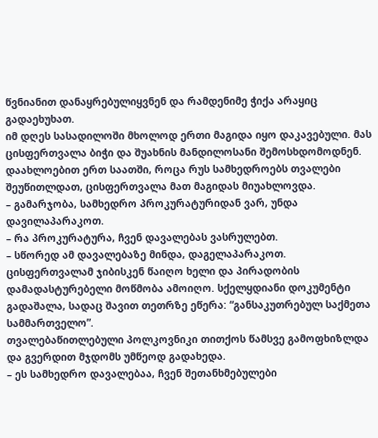წვნიანით დანაყრებულიყვნენ და რამდენიმე ჭიქა არაყიც გადაეხუხათ.
იმ დღეს სასადილოში მხოლოდ ერთი მაგიდა იყო დაკავებული. მას ცისფერთვალა ბიჭი და შუახნის მანდილოსანი შემოსხდომოდნენ. დაახლოებით ერთ საათში, როცა რუს სამხედროებს თვალები შეუწითლდათ, ცისფერთვალა მათ მაგიდას მიუახლოვდა.
– გამარჯობა, სამხედრო პროკურატურიდან ვარ, უნდა დავილაპარაკოთ.
– რა პროკურატურა, ჩვენ დავალებას ვასრულებთ.
– სწორედ ამ დავალებაზე მინდა, დაგელაპარაკოთ.
ცისფერთვალამ ჯიბისკენ წაიღო ხელი და პირადობის დამადასტურებელი მოწმობა ამოიღო. სქელყდიანი დოკუმენტი გადაშალა, სადაც შავით თეთრზე ეწერა: “განსაკუთრებულ საქმეთა სამმართველო”.
თვალებაწითლებული პოლკოვნიკი თითქოს წამსვე გამოფხიზლდა და გვერდით მჯდომს უმწეოდ გადახედა.
– ეს სამხედრო დავალებაა, ჩვენ შეთანხმებულები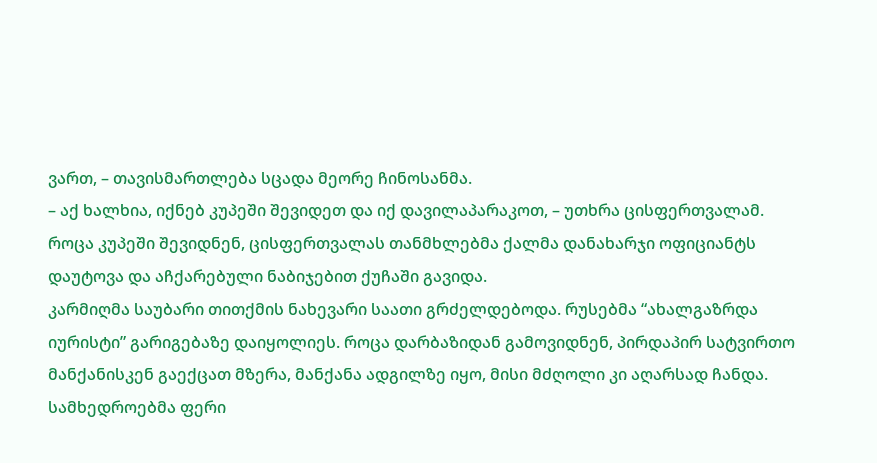ვართ, – თავისმართლება სცადა მეორე ჩინოსანმა.
– აქ ხალხია, იქნებ კუპეში შევიდეთ და იქ დავილაპარაკოთ, – უთხრა ცისფერთვალამ.
როცა კუპეში შევიდნენ, ცისფერთვალას თანმხლებმა ქალმა დანახარჯი ოფიციანტს დაუტოვა და აჩქარებული ნაბიჯებით ქუჩაში გავიდა.
კარმიღმა საუბარი თითქმის ნახევარი საათი გრძელდებოდა. რუსებმა “ახალგაზრდა იურისტი” გარიგებაზე დაიყოლიეს. როცა დარბაზიდან გამოვიდნენ, პირდაპირ სატვირთო მანქანისკენ გაექცათ მზერა, მანქანა ადგილზე იყო, მისი მძღოლი კი აღარსად ჩანდა. სამხედროებმა ფერი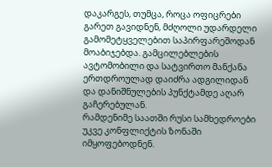დაკარგეს, თუმცა, როცა ოფიცრები გარეთ გავიდნენ, მძღოლი უდარდელი გამომეტყველებით საპირფარეშოდან მოაბიჯებდა. გამცილებლების ავტომობილი და სატვირთო მანქანა ერთდროულად დაიძრა ადგილიდან და დანიშნულების პუნქტამდე აღარ გაჩერებულან.
რამდენიმე საათში რუსი სამხედროები უკვე კონფლიქტის ზონაში იმყოფებოდნენ.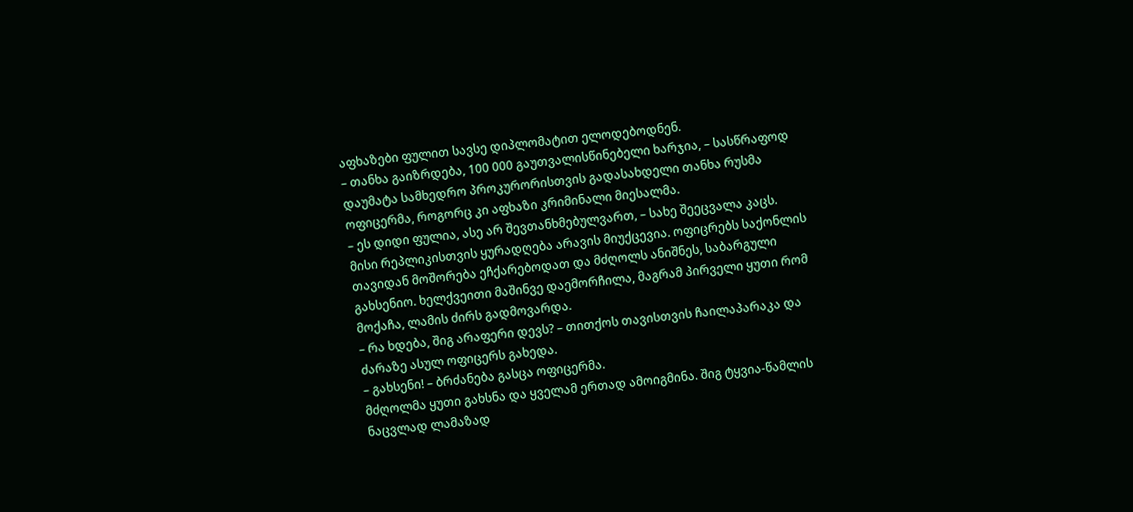აფხაზები ფულით სავსე დიპლომატით ელოდებოდნენ.
– თანხა გაიზრდება, 100 000 გაუთვალისწინებელი ხარჯია, – სასწრაფოდ დაუმატა სამხედრო პროკურორისთვის გადასახდელი თანხა რუსმა ოფიცერმა, როგორც კი აფხაზი კრიმინალი მიესალმა.
– ეს დიდი ფულია, ასე არ შევთანხმებულვართ, – სახე შეეცვალა კაცს.
მისი რეპლიკისთვის ყურადღება არავის მიუქცევია. ოფიცრებს საქონლის თავიდან მოშორება ეჩქარებოდათ და მძღოლს ანიშნეს, საბარგული გახსენიო. ხელქვეითი მაშინვე დაემორჩილა, მაგრამ პირველი ყუთი რომ მოქაჩა, ლამის ძირს გადმოვარდა.
– რა ხდება, შიგ არაფერი დევს? – თითქოს თავისთვის ჩაილაპარაკა და ძარაზე ასულ ოფიცერს გახედა.
– გახსენი! – ბრძანება გასცა ოფიცერმა.
მძღოლმა ყუთი გახსნა და ყველამ ერთად ამოიგმინა. შიგ ტყვია-წამლის ნაცვლად ლამაზად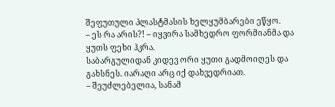შეფუთული პლასტმასის ხელყუმბარები ეწყო.
– ეს რა არის?! – იყვირა სამხედრო ფორმიანმა და ყუთს ფეხი ჰკრა.
საბარგულიდან კიდევ ორი ყუთი გადმოიღეს და გახსნეს. იარაღი არც იქ დახვედრიათ.
– შეუძლებელია, სანამ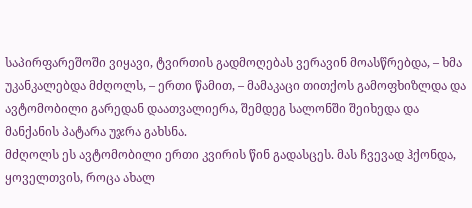საპირფარეშოში ვიყავი, ტვირთის გადმოღებას ვერავინ მოასწრებდა, – ხმა უკანკალებდა მძღოლს, – ერთი წამით, – მამაკაცი თითქოს გამოფხიზლდა და ავტომობილი გარედან დაათვალიერა, შემდეგ სალონში შეიხედა და მანქანის პატარა უჯრა გახსნა.
მძღოლს ეს ავტომობილი ერთი კვირის წინ გადასცეს. მას ჩვევად ჰქონდა, ყოველთვის, როცა ახალ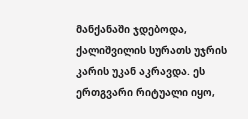მანქანაში ჯდებოდა, ქალიშვილის სურათს უჯრის კარის უკან აკრავდა. ეს ერთგვარი რიტუალი იყო,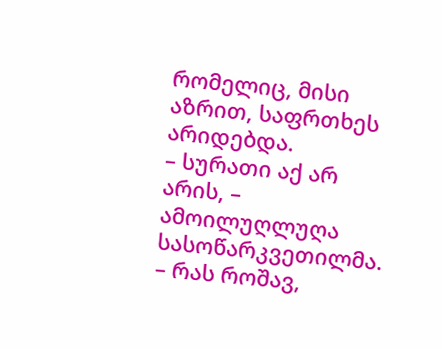რომელიც, მისი აზრით, საფრთხეს არიდებდა.
– სურათი აქ არ არის, – ამოილუღლუღა სასოწარკვეთილმა.
– რას როშავ,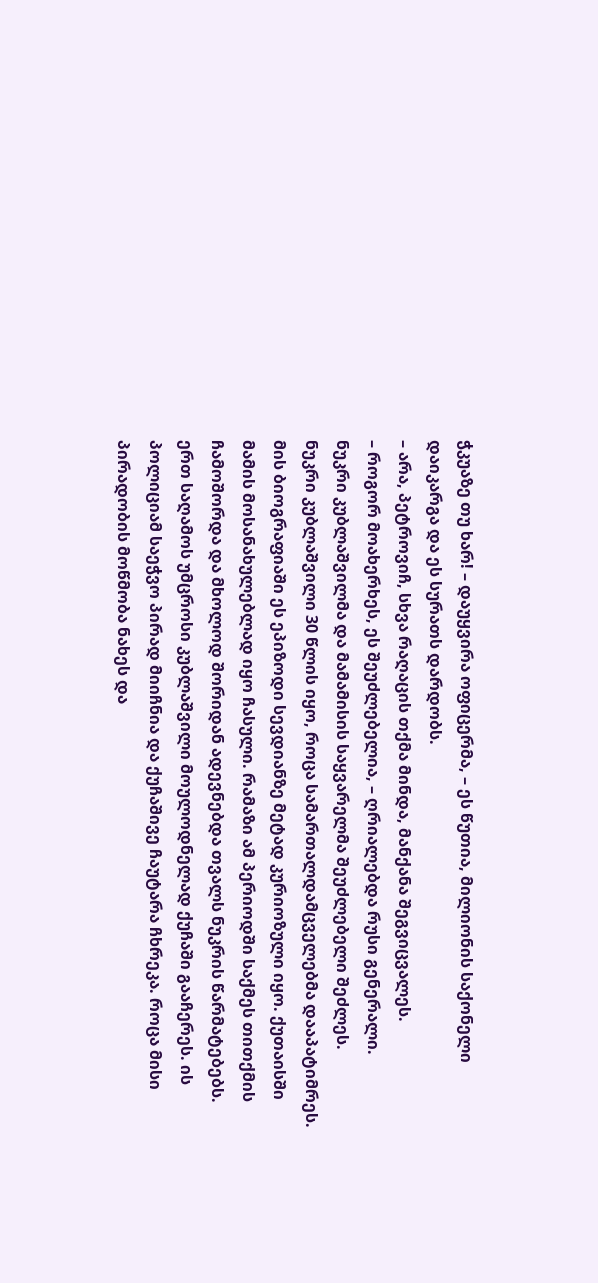ჭკუაზე თუ ხარ! – დაუყვირა ოფიცერმა, – ეს წუთია, მილიონის საქონელი დაიკარგა და ეს სურათს დარდობს.
– არა, პეტროვიჩ, სხვა რაღაცის თქმა მინდა, მანქანა შეგვიცვალეს.
– როგორ მოახერხეს, ეს შეუძლებელია, – ღრიალებდა რუსი გენერალი.
ნუკრი კუბლაშვილმა და მამამისის საყვარელმა შეუძლებელი შეძლეს.
ნუკრი კუბლაშვილი 30 წლის იყო, როცა სამართალდამცველებმა დააპატიმრეს. მის ბიოგრაფიაში ეს ეპიზოდი სევდიანზე მეტად კურიოზული იყო. ქუთაისში მამის მოსანახულებლად იყო ჩასული. რამაზი ამ პერიოდში საქმეს თითქმის ჩამოშორდა და მხოლოდ შორიდან ადევნებდა თვალს ნუკრის წარმატებებს.
ერთ საღამოს უმცროსი კუბლაშვილი მოულოდნელად ქუჩაში გააჩერეს. ის პოლიციამ საეჭვო პირად მიიჩნია და ქუჩაშივე ჩაუტარა ჩხრეკა. როცა მისი პირადობის მოწმობა ნახეს და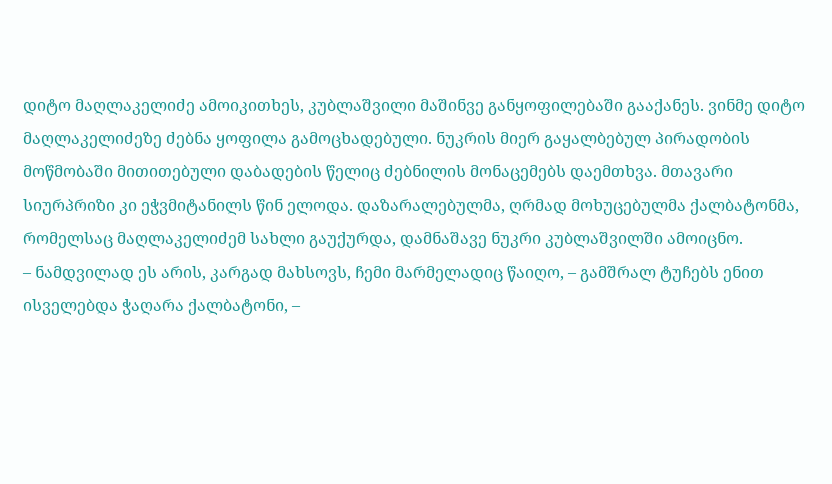დიტო მაღლაკელიძე ამოიკითხეს, კუბლაშვილი მაშინვე განყოფილებაში გააქანეს. ვინმე დიტო მაღლაკელიძეზე ძებნა ყოფილა გამოცხადებული. ნუკრის მიერ გაყალბებულ პირადობის მოწმობაში მითითებული დაბადების წელიც ძებნილის მონაცემებს დაემთხვა. მთავარი სიურპრიზი კი ეჭვმიტანილს წინ ელოდა. დაზარალებულმა, ღრმად მოხუცებულმა ქალბატონმა, რომელსაც მაღლაკელიძემ სახლი გაუქურდა, დამნაშავე ნუკრი კუბლაშვილში ამოიცნო.
– ნამდვილად ეს არის, კარგად მახსოვს, ჩემი მარმელადიც წაიღო, – გამშრალ ტუჩებს ენით ისველებდა ჭაღარა ქალბატონი, –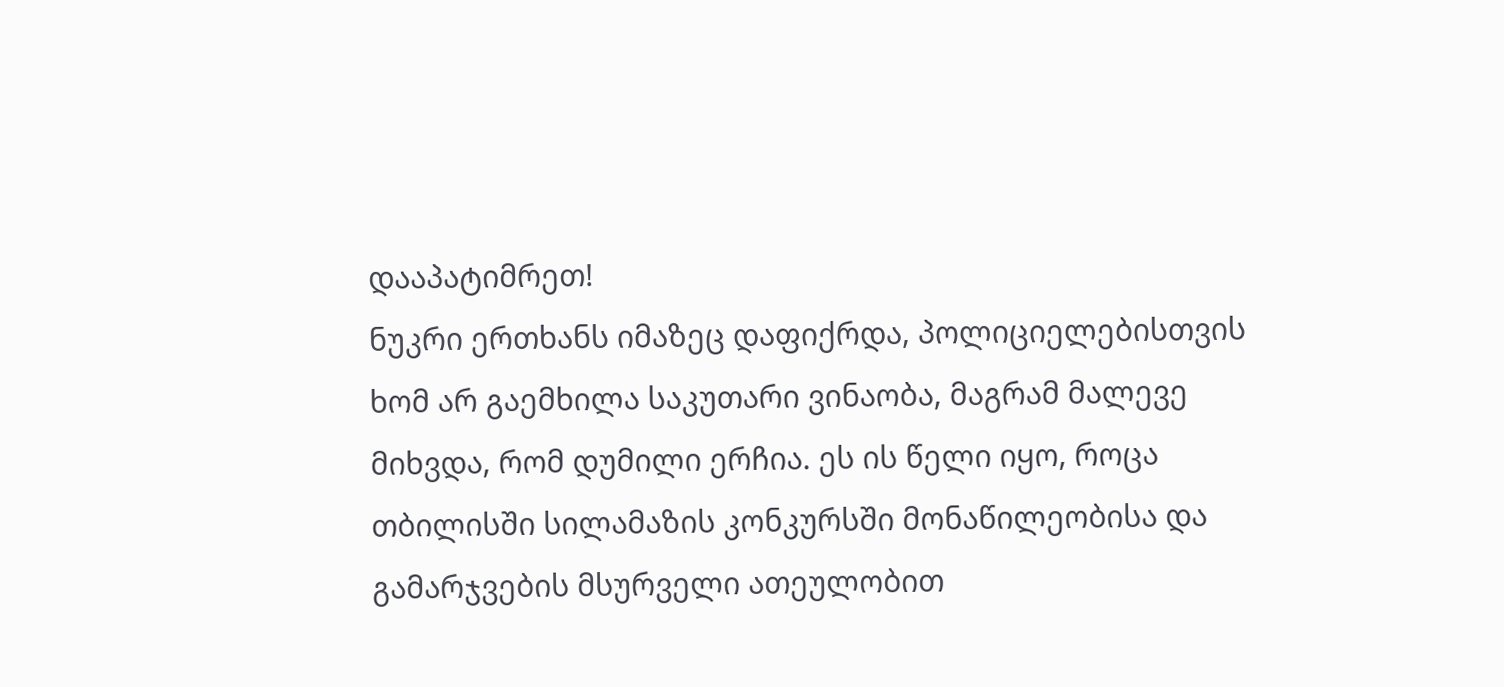დააპატიმრეთ!
ნუკრი ერთხანს იმაზეც დაფიქრდა, პოლიციელებისთვის ხომ არ გაემხილა საკუთარი ვინაობა, მაგრამ მალევე მიხვდა, რომ დუმილი ერჩია. ეს ის წელი იყო, როცა თბილისში სილამაზის კონკურსში მონაწილეობისა და გამარჯვების მსურველი ათეულობით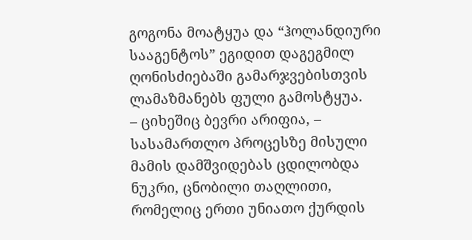გოგონა მოატყუა და “ჰოლანდიური სააგენტოს” ეგიდით დაგეგმილ ღონისძიებაში გამარჯვებისთვის ლამაზმანებს ფული გამოსტყუა.
– ციხეშიც ბევრი არიფია, – სასამართლო პროცესზე მისული მამის დამშვიდებას ცდილობდა ნუკრი, ცნობილი თაღლითი, რომელიც ერთი უნიათო ქურდის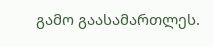გამო გაასამართლეს.